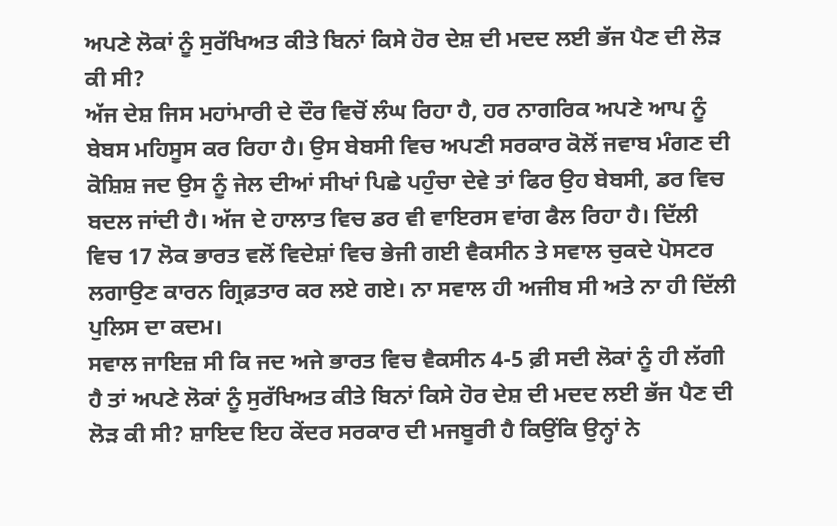ਅਪਣੇ ਲੋਕਾਂ ਨੂੰ ਸੁਰੱਖਿਅਤ ਕੀਤੇ ਬਿਨਾਂ ਕਿਸੇ ਹੋਰ ਦੇਸ਼ ਦੀ ਮਦਦ ਲਈ ਭੱਜ ਪੈਣ ਦੀ ਲੋੜ ਕੀ ਸੀ?
ਅੱਜ ਦੇਸ਼ ਜਿਸ ਮਹਾਂਮਾਰੀ ਦੇ ਦੌਰ ਵਿਚੋਂ ਲੰਘ ਰਿਹਾ ਹੈ, ਹਰ ਨਾਗਰਿਕ ਅਪਣੇ ਆਪ ਨੂੰ ਬੇਬਸ ਮਹਿਸੂਸ ਕਰ ਰਿਹਾ ਹੈ। ਉਸ ਬੇਬਸੀ ਵਿਚ ਅਪਣੀ ਸਰਕਾਰ ਕੋਲੋਂ ਜਵਾਬ ਮੰਗਣ ਦੀ ਕੋਸ਼ਿਸ਼ ਜਦ ਉਸ ਨੂੰ ਜੇਲ ਦੀਆਂ ਸੀਖਾਂ ਪਿਛੇ ਪਹੁੰਚਾ ਦੇਵੇ ਤਾਂ ਫਿਰ ਉਹ ਬੇਬਸੀ, ਡਰ ਵਿਚ ਬਦਲ ਜਾਂਦੀ ਹੈ। ਅੱਜ ਦੇ ਹਾਲਾਤ ਵਿਚ ਡਰ ਵੀ ਵਾਇਰਸ ਵਾਂਗ ਫੈਲ ਰਿਹਾ ਹੈ। ਦਿੱਲੀ ਵਿਚ 17 ਲੋਕ ਭਾਰਤ ਵਲੋਂ ਵਿਦੇਸ਼ਾਂ ਵਿਚ ਭੇਜੀ ਗਈ ਵੈਕਸੀਨ ਤੇ ਸਵਾਲ ਚੁਕਦੇ ਪੋਸਟਰ ਲਗਾਉਣ ਕਾਰਨ ਗ੍ਰਿਫ਼ਤਾਰ ਕਰ ਲਏ ਗਏ। ਨਾ ਸਵਾਲ ਹੀ ਅਜੀਬ ਸੀ ਅਤੇ ਨਾ ਹੀ ਦਿੱਲੀ ਪੁਲਿਸ ਦਾ ਕਦਮ।
ਸਵਾਲ ਜਾਇਜ਼ ਸੀ ਕਿ ਜਦ ਅਜੇ ਭਾਰਤ ਵਿਚ ਵੈਕਸੀਨ 4-5 ਫ਼ੀ ਸਦੀ ਲੋਕਾਂ ਨੂੰ ਹੀ ਲੱਗੀ ਹੈ ਤਾਂ ਅਪਣੇ ਲੋਕਾਂ ਨੂੰ ਸੁਰੱਖਿਅਤ ਕੀਤੇ ਬਿਨਾਂ ਕਿਸੇ ਹੋਰ ਦੇਸ਼ ਦੀ ਮਦਦ ਲਈ ਭੱਜ ਪੈਣ ਦੀ ਲੋੜ ਕੀ ਸੀ? ਸ਼ਾਇਦ ਇਹ ਕੇਂਦਰ ਸਰਕਾਰ ਦੀ ਮਜਬੂਰੀ ਹੈ ਕਿਉਂਕਿ ਉਨ੍ਹਾਂ ਨੇ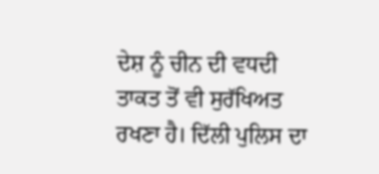ਦੇਸ਼ ਨੂੰ ਚੀਨ ਦੀ ਵਧਦੀ ਤਾਕਤ ਤੋਂ ਵੀ ਸੁਰੱਖਿਅਤ ਰਖਣਾ ਹੈ। ਦਿੱਲੀ ਪੁਲਿਸ ਦਾ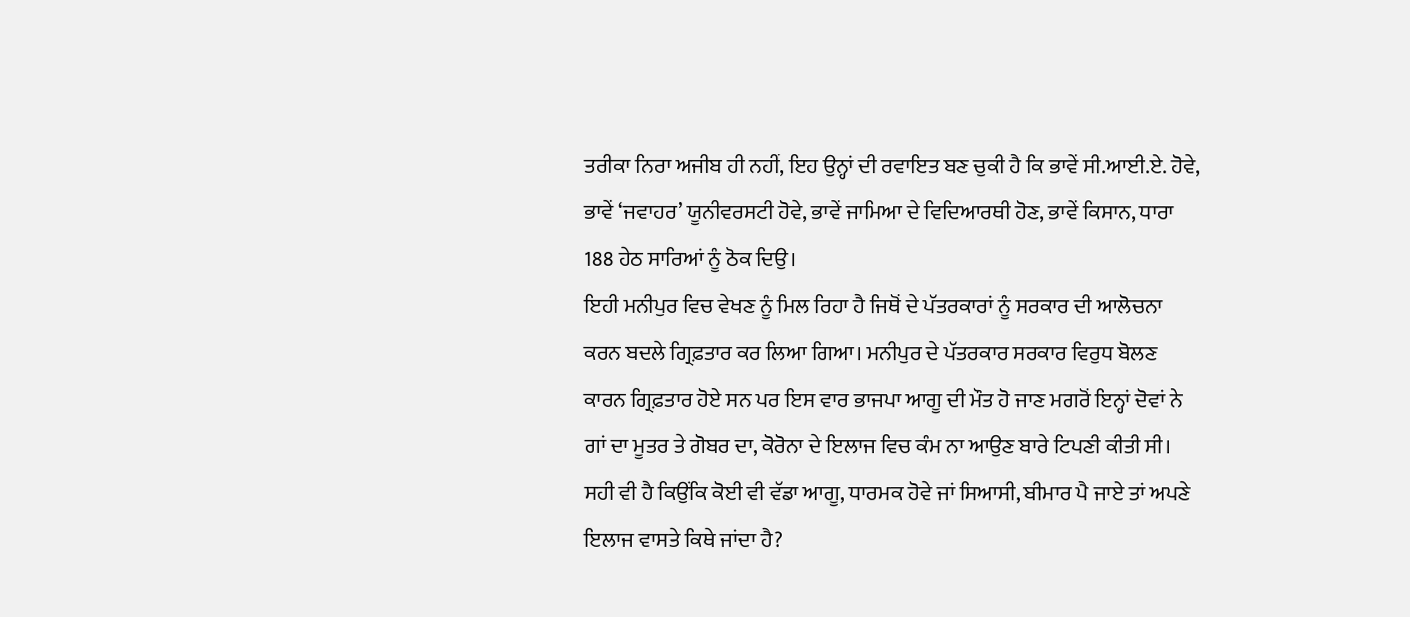ਤਰੀਕਾ ਨਿਰਾ ਅਜੀਬ ਹੀ ਨਹੀਂ, ਇਹ ਉਨ੍ਹਾਂ ਦੀ ਰਵਾਇਤ ਬਣ ਚੁਕੀ ਹੈ ਕਿ ਭਾਵੇਂ ਸੀ.ਆਈ.ਏ. ਹੋਵੇ, ਭਾਵੇਂ ‘ਜਵਾਹਰ’ ਯੂਨੀਵਰਸਟੀ ਹੋਵੇ, ਭਾਵੇਂ ਜਾਮਿਆ ਦੇ ਵਿਦਿਆਰਥੀ ਹੋਣ, ਭਾਵੇਂ ਕਿਸਾਨ, ਧਾਰਾ 188 ਹੇਠ ਸਾਰਿਆਂ ਨੂੰ ਠੋਕ ਦਿਉ।
ਇਹੀ ਮਨੀਪੁਰ ਵਿਚ ਵੇਖਣ ਨੂੰ ਮਿਲ ਰਿਹਾ ਹੈ ਜਿਥੋਂ ਦੇ ਪੱਤਰਕਾਰਾਂ ਨੂੰ ਸਰਕਾਰ ਦੀ ਆਲੋਚਨਾ ਕਰਨ ਬਦਲੇ ਗ੍ਰਿਫ਼ਤਾਰ ਕਰ ਲਿਆ ਗਿਆ। ਮਨੀਪੁਰ ਦੇ ਪੱਤਰਕਾਰ ਸਰਕਾਰ ਵਿਰੁਧ ਬੋਲਣ ਕਾਰਨ ਗ੍ਰਿਫ਼ਤਾਰ ਹੋਏ ਸਨ ਪਰ ਇਸ ਵਾਰ ਭਾਜਪਾ ਆਗੂ ਦੀ ਮੌਤ ਹੋ ਜਾਣ ਮਗਰੋਂ ਇਨ੍ਹਾਂ ਦੋਵਾਂ ਨੇ ਗਾਂ ਦਾ ਮੂਤਰ ਤੇ ਗੋਬਰ ਦਾ, ਕੋਰੋਨਾ ਦੇ ਇਲਾਜ ਵਿਚ ਕੰਮ ਨਾ ਆਉਣ ਬਾਰੇ ਟਿਪਣੀ ਕੀਤੀ ਸੀ। ਸਹੀ ਵੀ ਹੈ ਕਿਉਂਕਿ ਕੋਈ ਵੀ ਵੱਡਾ ਆਗੂ, ਧਾਰਮਕ ਹੋਵੇ ਜਾਂ ਸਿਆਸੀ, ਬੀਮਾਰ ਪੈ ਜਾਏ ਤਾਂ ਅਪਣੇ ਇਲਾਜ ਵਾਸਤੇ ਕਿਥੇ ਜਾਂਦਾ ਹੈ?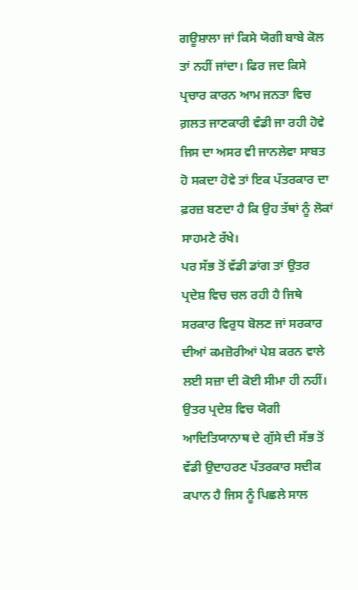ਗਊਸ਼ਾਲਾ ਜਾਂ ਕਿਸੇ ਯੋਗੀ ਬਾਬੇ ਕੋਲ ਤਾਂ ਨਹੀਂ ਜਾਂਦਾ। ਫਿਰ ਜਦ ਕਿਸੇ ਪ੍ਰਚਾਰ ਕਾਰਨ ਆਮ ਜਨਤਾ ਵਿਚ ਗ਼ਲਤ ਜਾਣਕਾਰੀ ਵੰਡੀ ਜਾ ਰਹੀ ਹੋਵੇ ਜਿਸ ਦਾ ਅਸਰ ਵੀ ਜਾਨਲੇਵਾ ਸਾਬਤ ਹੋ ਸਕਦਾ ਹੋਵੇ ਤਾਂ ਇਕ ਪੱਤਰਕਾਰ ਦਾ ਫ਼ਰਜ਼ ਬਣਦਾ ਹੈ ਕਿ ਉਹ ਤੱਥਾਂ ਨੂੰ ਲੋਕਾਂ ਸਾਹਮਣੇ ਰੱਖੇ।
ਪਰ ਸੱਭ ਤੋਂ ਵੱਡੀ ਡਾਂਗ ਤਾਂ ਉਤਰ ਪ੍ਰਦੇਸ਼ ਵਿਚ ਚਲ ਰਹੀ ਹੈ ਜਿਥੇ ਸਰਕਾਰ ਵਿਰੁਧ ਬੋਲਣ ਜਾਂ ਸਰਕਾਰ ਦੀਆਂ ਕਮਜ਼ੋਰੀਆਂ ਪੇਸ਼ ਕਰਨ ਵਾਲੇ ਲਈ ਸਜ਼ਾ ਦੀ ਕੋਈ ਸੀਮਾ ਹੀ ਨਹੀਂ। ਉਤਰ ਪ੍ਰਦੇਸ਼ ਵਿਚ ਯੋਗੀ ਆਦਿਤਿਯਾਨਾਥ ਦੇ ਗੁੱਸੇ ਦੀ ਸੱਭ ਤੋਂ ਵੱਡੀ ਉਦਾਹਰਣ ਪੱਤਰਕਾਰ ਸਦੀਕ ਕਪਾਨ ਹੈ ਜਿਸ ਨੂੰ ਪਿਛਲੇ ਸਾਲ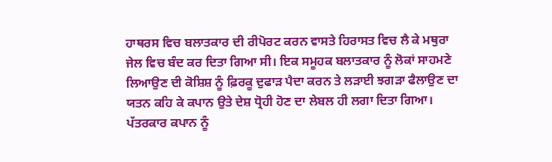ਹਾਥਰਸ ਵਿਚ ਬਲਾਤਕਾਰ ਦੀ ਰੀਪੋਰਟ ਕਰਨ ਵਾਸਤੇ ਹਿਰਾਸਤ ਵਿਚ ਲੈ ਕੇ ਮਥੁਰਾ ਜੇਲ ਵਿਚ ਬੰਦ ਕਰ ਦਿਤਾ ਗਿਆ ਸੀ। ਇਕ ਸਮੂਹਕ ਬਲਾਤਕਾਰ ਨੂੰ ਲੋਕਾਂ ਸਾਹਮਣੇ ਲਿਆਉਣ ਦੀ ਕੋਸ਼ਿਸ਼ ਨੂੰ ਫ਼ਿਰਕੂ ਦੁਫਾੜ ਪੈਦਾ ਕਰਨ ਤੇ ਲੜਾਈ ਝਗੜਾ ਫੈਲਾਉਣ ਦਾ ਯਤਨ ਕਹਿ ਕੇ ਕਪਾਨ ਉਤੇ ਦੇਸ਼ ਧ੍ਰੋਹੀ ਹੋਣ ਦਾ ਲੇਬਲ ਹੀ ਲਗਾ ਦਿਤਾ ਗਿਆ।
ਪੱਤਰਕਾਰ ਕਪਾਨ ਨੂੰ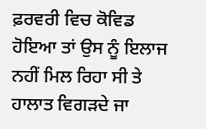ਫ਼ਰਵਰੀ ਵਿਚ ਕੋਵਿਡ ਹੋਇਆ ਤਾਂ ਉਸ ਨੂੰ ਇਲਾਜ ਨਹੀਂ ਮਿਲ ਰਿਹਾ ਸੀ ਤੇ ਹਾਲਾਤ ਵਿਗੜਦੇ ਜਾ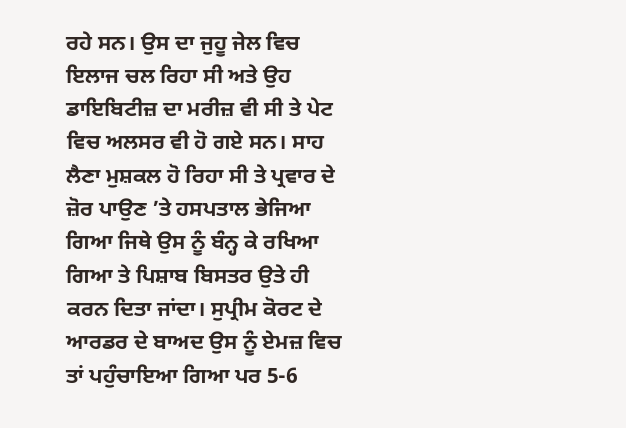ਰਹੇ ਸਨ। ਉਸ ਦਾ ਜੁਹੂ ਜੇਲ ਵਿਚ ਇਲਾਜ ਚਲ ਰਿਹਾ ਸੀ ਅਤੇ ਉਹ ਡਾਇਬਿਟੀਜ਼ ਦਾ ਮਰੀਜ਼ ਵੀ ਸੀ ਤੇ ਪੇਟ ਵਿਚ ਅਲਸਰ ਵੀ ਹੋ ਗਏ ਸਨ। ਸਾਹ ਲੈਣਾ ਮੁਸ਼ਕਲ ਹੋ ਰਿਹਾ ਸੀ ਤੇ ਪ੍ਰਵਾਰ ਦੇ ਜ਼ੋਰ ਪਾਉਣ ’ਤੇ ਹਸਪਤਾਲ ਭੇਜਿਆ ਗਿਆ ਜਿਥੇ ਉਸ ਨੂੰ ਬੰਨ੍ਹ ਕੇ ਰਖਿਆ ਗਿਆ ਤੇ ਪਿਸ਼ਾਬ ਬਿਸਤਰ ਉਤੇ ਹੀ ਕਰਨ ਦਿਤਾ ਜਾਂਦਾ। ਸੁਪ੍ਰੀਮ ਕੋਰਟ ਦੇ ਆਰਡਰ ਦੇ ਬਾਅਦ ਉਸ ਨੂੰ ਏਮਜ਼ ਵਿਚ ਤਾਂ ਪਹੁੰਚਾਇਆ ਗਿਆ ਪਰ 5-6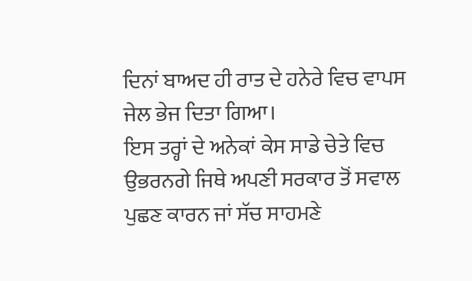ਦਿਨਾਂ ਬਾਅਦ ਹੀ ਰਾਤ ਦੇ ਹਨੇਰੇ ਵਿਚ ਵਾਪਸ ਜੇਲ ਭੇਜ ਦਿਤਾ ਗਿਆ।
ਇਸ ਤਰ੍ਹਾਂ ਦੇ ਅਨੇਕਾਂ ਕੇਸ ਸਾਡੇ ਚੇਤੇ ਵਿਚ ਉਭਰਨਗੇ ਜਿਥੇ ਅਪਣੀ ਸਰਕਾਰ ਤੋਂ ਸਵਾਲ ਪੁਛਣ ਕਾਰਨ ਜਾਂ ਸੱਚ ਸਾਹਮਣੇ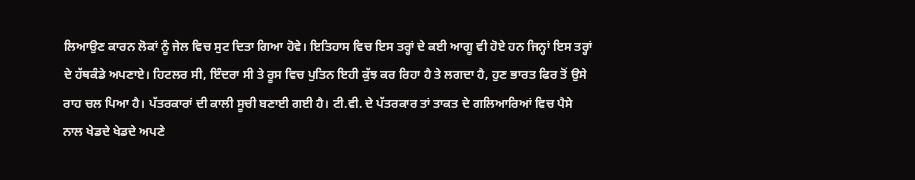ਲਿਆਉਣ ਕਾਰਨ ਲੋਕਾਂ ਨੂੰ ਜੇਲ ਵਿਚ ਸੁਟ ਦਿਤਾ ਗਿਆ ਹੋਵੇ। ਇਤਿਹਾਸ ਵਿਚ ਇਸ ਤਰ੍ਹਾਂ ਦੇ ਕਈ ਆਗੂ ਵੀ ਹੋਏ ਹਨ ਜਿਨ੍ਹਾਂ ਇਸ ਤਰ੍ਹਾਂ ਦੇ ਹੱਥਕੰਡੇ ਅਪਣਾਏ। ਹਿਟਲਰ ਸੀ, ਇੰਦਰਾ ਸੀ ਤੇ ਰੂਸ ਵਿਚ ਪੁਤਿਨ ਇਹੀ ਕੁੱਝ ਕਰ ਰਿਹਾ ਹੈ ਤੇ ਲਗਦਾ ਹੈ, ਹੁਣ ਭਾਰਤ ਫਿਰ ਤੋਂ ਉਸੇ ਰਾਹ ਚਲ ਪਿਆ ਹੈ। ਪੱਤਰਕਾਰਾਂ ਦੀ ਕਾਲੀ ਸੂਚੀ ਬਣਾਈ ਗਈ ਹੈ। ਟੀ.ਵੀ. ਦੇ ਪੱਤਰਕਾਰ ਤਾਂ ਤਾਕਤ ਦੇ ਗਲਿਆਰਿਆਂ ਵਿਚ ਪੈਸੇ ਨਾਲ ਖੇਡਦੇ ਖੇਡਦੇ ਅਪਣੇ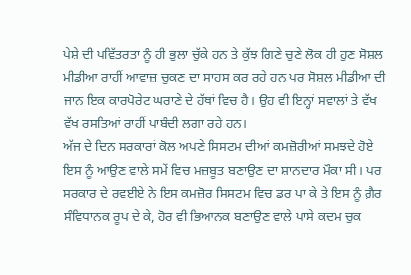ਪੇਸ਼ੇ ਦੀ ਪਵਿੱਤਰਤਾ ਨੂੰ ਹੀ ਭੁਲਾ ਚੁੱਕੇ ਹਨ ਤੇ ਕੁੱਝ ਗਿਣੇ ਚੁਣੇ ਲੋਕ ਹੀ ਹੁਣ ਸੋਸ਼ਲ ਮੀਡੀਆ ਰਾਹੀਂ ਆਵਾਜ਼ ਚੁਕਣ ਦਾ ਸਾਹਸ ਕਰ ਰਹੇ ਹਨ ਪਰ ਸੋਸ਼ਲ ਮੀਡੀਆ ਦੀ ਜਾਨ ਇਕ ਕਾਰਪੋਰੇਟ ਘਰਾਣੇ ਦੇ ਹੱਥਾਂ ਵਿਚ ਹੈ। ਉਹ ਵੀ ਇਨ੍ਹਾਂ ਸਵਾਲਾਂ ਤੇ ਵੱਖ ਵੱਖ ਰਸਤਿਆਂ ਰਾਹੀਂ ਪਾਬੰਦੀ ਲਗਾ ਰਹੇ ਹਨ।
ਅੱਜ ਦੇ ਦਿਨ ਸਰਕਾਰਾਂ ਕੋਲ ਅਪਣੇ ਸਿਸਟਮ ਦੀਆਂ ਕਮਜ਼ੋਰੀਆਂ ਸਮਝਦੇ ਹੋਏ ਇਸ ਨੂੰ ਆਉਣ ਵਾਲੇ ਸਮੇਂ ਵਿਚ ਮਜ਼ਬੂਤ ਬਣਾਉਣ ਦਾ ਸ਼ਾਨਦਾਰ ਮੌਕਾ ਸੀ। ਪਰ ਸਰਕਾਰ ਦੇ ਰਵਈਏ ਨੇ ਇਸ ਕਮਜ਼ੋਰ ਸਿਸਟਮ ਵਿਚ ਡਰ ਪਾ ਕੇ ਤੇ ਇਸ ਨੂੰ ਗ਼ੈਰ ਸੰਵਿਧਾਨਕ ਰੂਪ ਦੇ ਕੇ, ਹੋਰ ਵੀ ਭਿਆਨਕ ਬਣਾਉਣ ਵਾਲੇ ਪਾਸੇ ਕਦਮ ਚੁਕ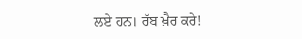ਲਏ ਹਨ। ਰੱਬ ਖ਼ੈਰ ਕਰੇ!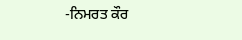-ਨਿਮਰਤ ਕੌਰ